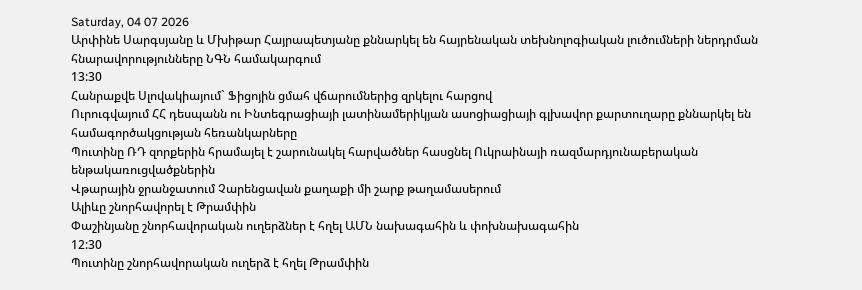Saturday, 04 07 2026
Արփինե Սարգսյանը և Մխիթար Հայրապետյանը քննարկել են հայրենական տեխնոլոգիական լուծումների ներդրման հնարավորությունները ՆԳՆ համակարգում
13:30
Հանրաքվե Սլովակիայում` Ֆիցոյին ցմահ վճարումներից զրկելու հարցով
Ուրուգվայում ՀՀ դեսպանն ու Ինտեգրացիայի լատինամերիկյան ասոցիացիայի գլխավոր քարտուղարը քննարկել են համագործակցության հեռանկարները
Պուտինը ՌԴ զորքերին հրամայել է շարունակել հարվածներ հասցնել Ուկրաինայի ռազմարդյունաբերական ենթակառուցվածքներին
Վթարային ջրանջատում Չարենցավան քաղաքի մի շարք թաղամասերում
Ալիևը շնորհավորել է Թրամփին
Փաշինյանը շնորհավորական ուղերձներ է հղել ԱՄՆ նախագահին և փոխնախագահին
12:30
Պուտինը շնորհավորական ուղերձ է հղել Թրամփին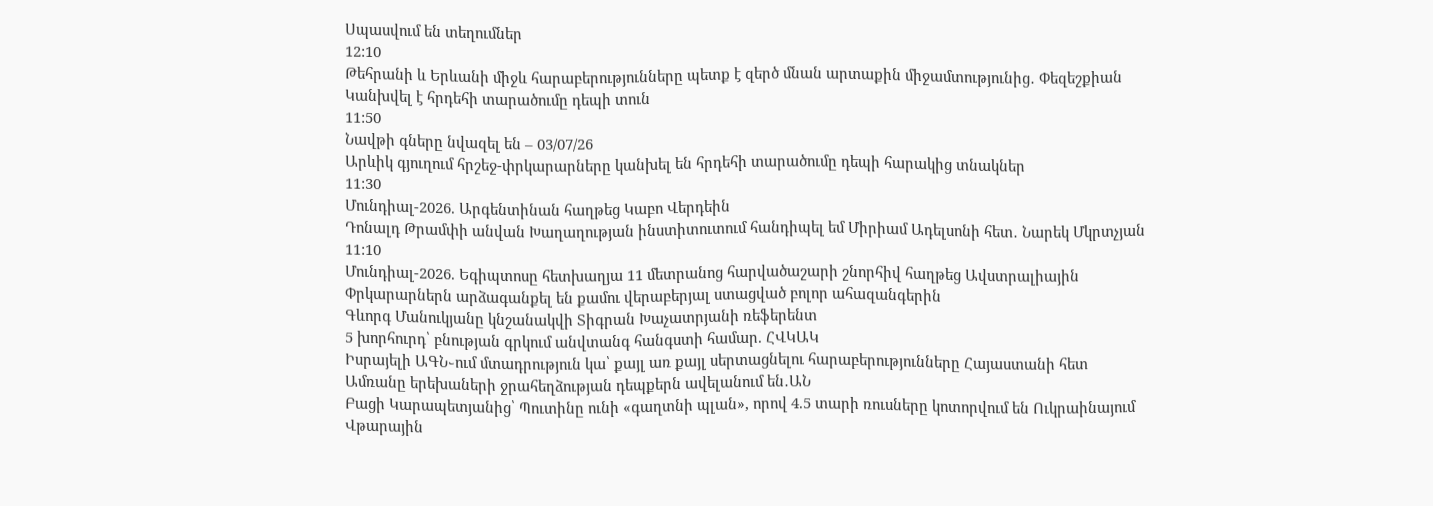Սպասվում են տեղումներ
12:10
Թեհրանի և Երևանի միջև հարաբերությունները պետք է զերծ մնան արտաքին միջամտությունից․ Փեզեշքիան
Կանխվել է հրդեհի տարածումը դեպի տուն
11:50
Նավթի գները նվազել են – 03/07/26
Արևիկ գյուղում հրշեջ-փրկարարները կանխել են հրդեհի տարածումը դեպի հարակից տնակներ
11:30
Մունդիալ-2026. Արգենտինան հաղթեց Կաբո Վերդեին
Դոնալդ Թրամփի անվան Խաղաղության ինստիտուտում հանդիպել եմ Միրիամ Ադելսոնի հետ․ Նարեկ Մկրտչյան
11:10
Մունդիալ-2026. Եգիպտոսը հետխաղյա 11 մետրանոց հարվածաշարի շնորհիվ հաղթեց Ավստրալիային
Փրկարարներն արձագանքել են քամու վերաբերյալ ստացված բոլոր ահազանգերին
Գևորգ Մանուկյանը կնշանակվի Տիգրան Խաչատրյանի ռեֆերենտ
5 խորհուրդ՝ բնության գրկում անվտանգ հանգստի համար. ՀՎԿԱԿ
Իսրայելի ԱԳՆ֊ում մտադրություն կա՝ քայլ առ քայլ սերտացնելու հարաբերությունները Հայաստանի հետ
Ամռանը երեխաների ջրահեղձության դեպքերն ավելանում են․ԱՆ
Բացի Կարապետյանից՝ Պուտինը ունի «գաղտնի պլան», որով 4.5 տարի ռուսները կոտորվում են Ուկրաինայում
Վթարային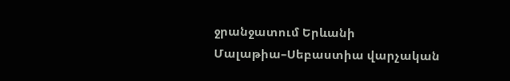ջրանջատում Երևանի Մալաթիա–Սեբաստիա վարչական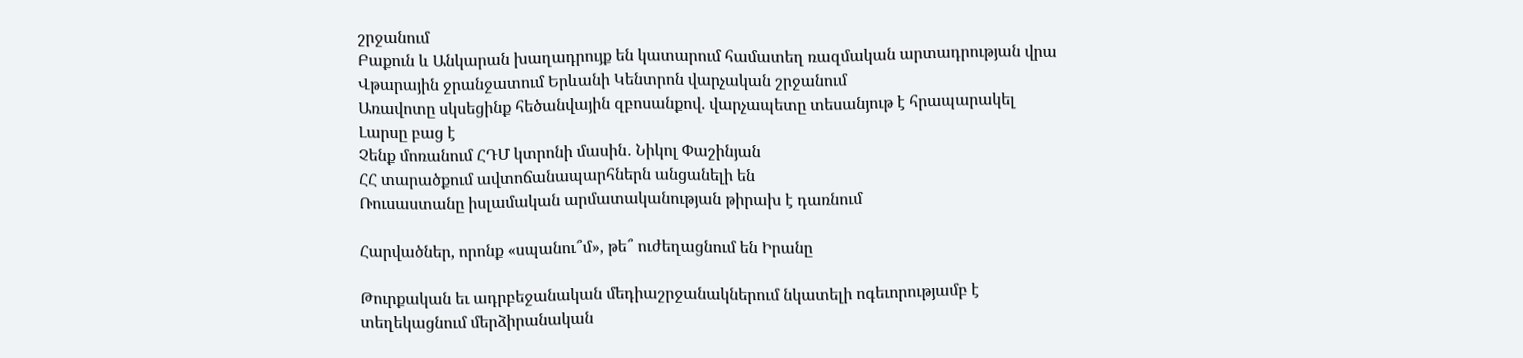շրջանում
Բաքուն և Անկարան խաղադրույք են կատարում համատեղ ռազմական արտադրության վրա
Վթարային ջրանջատում Երևանի Կենտրոն վարչական շրջանում
Առավոտը սկսեցինք հեծանվային զբոսանքով. վարչապետը տեսանյութ է հրապարակել
Լարսը բաց է
Չենք մոռանում ՀԴՄ կտրոնի մասին․ Նիկոլ Փաշինյան
ՀՀ տարածքում ավտոճանապարհներն անցանելի են
Ռուսաստանը իսլամական արմատականության թիրախ է դառնում

Հարվածներ, որոնք «սպանու՞մ», թե՞ ուժեղացնում են Իրանը

Թուրքական եւ ադրբեջանական մեդիաշրջանակներում նկատելի ոգեւորությամբ է տեղեկացնում մերձիրանական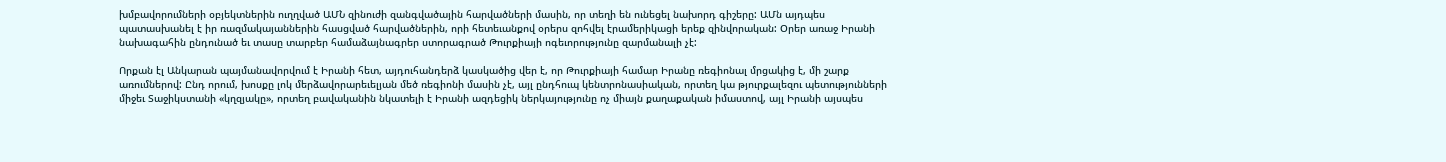խմբավորումների օբյեկտներին ուղղված ԱՄՆ զինուժի զանգվածային հարվածների մասին, որ տեղի են ունեցել նախորդ գիշերը: ԱՄն այդպես պատասխանել է իր ռազմակայաններին հասցված հարվածներին, որի հետեւանքով օրերս զոհվել էրամերիկացի երեք զինվորական: Օրեր առաջ Իրանի նախագահին ընդունած եւ տասը տարբեր համաձայնագրեր ստորագրած Թուրքիայի ոգեւորությունը զարմանալի չէ:

Որքան էլ Անկարան պայմանավորվում է Իրանի հետ, այդուհանդերձ կասկածից վեր է, որ Թուրքիայի համար Իրանը ռեգիոնալ մրցակից է, մի շարք առումներով: Ընդ որում, խոսքը լոկ մերձավորարեւելյան մեծ ռեգիոնի մասին չէ, այլ ընդհուպ կենտրոնասիական, որտեղ կա թյուրքալեզու պետությունների միջեւ Տաջիկստանի «կղզյակը», որտեղ բավականին նկատելի է Իրանի ազդեցիկ ներկայությունը ոչ միայն քաղաքական իմաստով, այլ Իրանի այսպես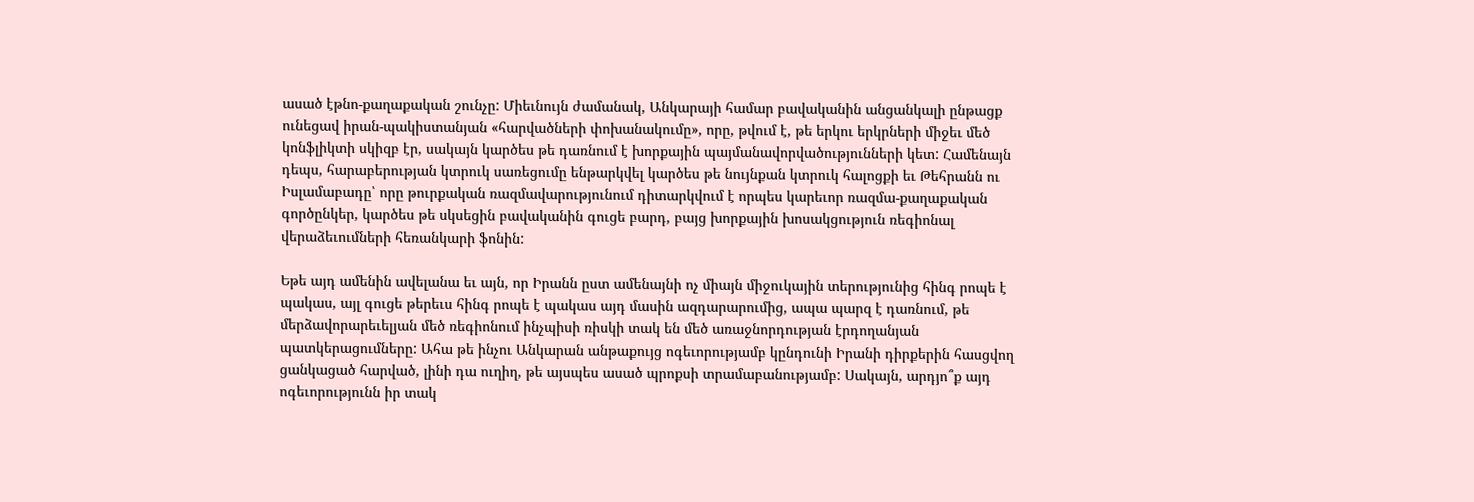ասած էթնո-քաղաքական շունչը: Միեւնույն ժամանակ, Անկարայի համար բավականին անցանկալի ընթացք ունեցավ իրան-պակիստանյան «հարվածների փոխանակումը», որը, թվում է, թե երկու երկրների միջեւ մեծ կոնֆլիկտի սկիզբ էր, սակայն կարծես թե դառնում է խորքային պայմանավորվածությունների կետ: Համենայն դեպս, հարաբերության կտրուկ սառեցումը ենթարկվել կարծես թե նույնքան կտրուկ հալոցքի եւ Թեհրանն ու Իսլամաբադը՝ որը թուրքական ռազմավարությունում դիտարկվում է որպես կարեւոր ռազմա-քաղաքական գործընկեր, կարծես թե սկսեցին բավականին գուցե բարդ, բայց խորքային խոսակցություն ռեգիոնալ վերաձեւումների հեռանկարի ֆոնին:

Եթե այդ ամենին ավելանա եւ այն, որ Իրանն ըստ ամենայնի ոչ միայն միջուկային տերությունից հինգ րոպե է պակաս, այլ գուցե թերեւս հինգ րոպե է պակաս այդ մասին ազդարարումից, ապա պարզ է դառնում, թե մերձավորարեւելյան մեծ ռեգիոնում ինչպիսի ռիսկի տակ են մեծ առաջնորդության էրդողանյան պատկերացումները: Ահա թե ինչու Անկարան անթաքույց ոգեւորությամբ կընդունի Իրանի դիրքերին հասցվող ցանկացած հարված, լինի դա ուղիղ, թե այսպես ասած պրոքսի տրամաբանությամբ: Սակայն, արդյո՞ք այդ ոգեւորությունն իր տակ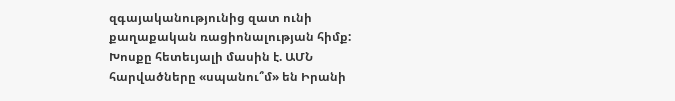զգայականությունից զատ ունի քաղաքական ռացիոնալության հիմք: Խոսքը հետեւյալի մասին է. ԱՄՆ հարվածները «սպանու՞մ» են Իրանի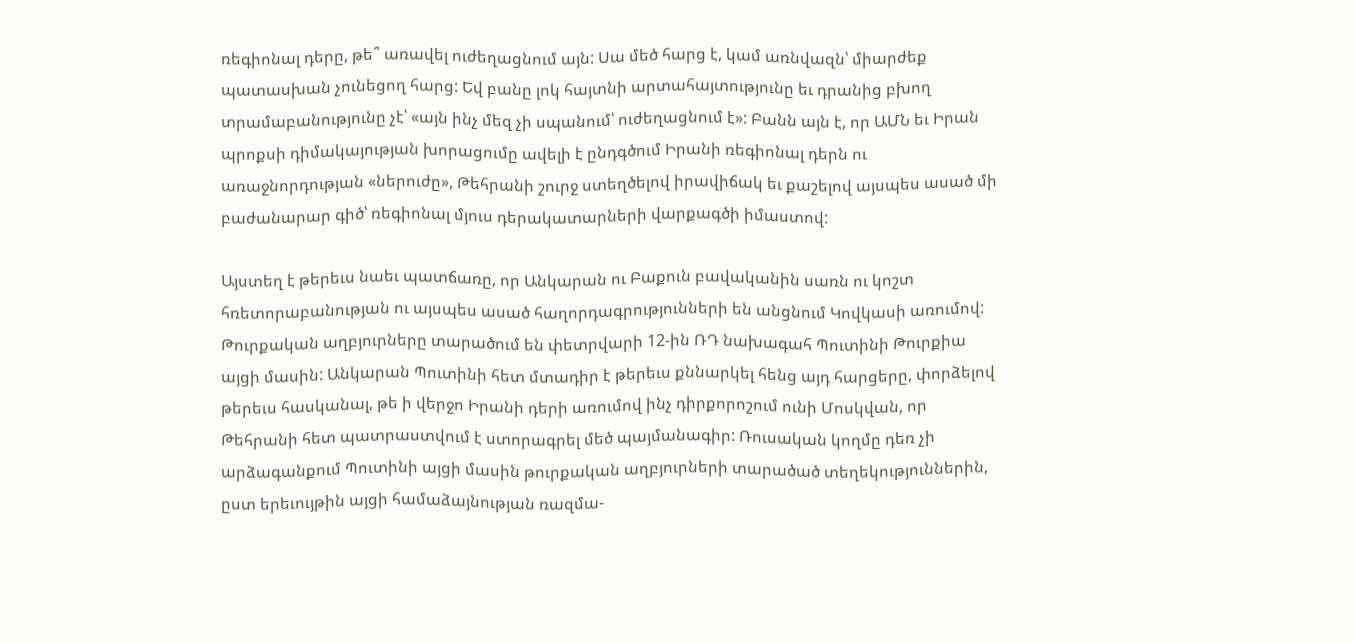ռեգիոնալ դերը, թե՞ առավել ուժեղացնում այն: Սա մեծ հարց է, կամ առնվազն՝ միարժեք պատասխան չունեցող հարց: Եվ բանը լոկ հայտնի արտահայտությունը եւ դրանից բխող տրամաբանությունը չէ՝ «այն ինչ մեզ չի սպանում՝ ուժեղացնում է»: Բանն այն է, որ ԱՄՆ եւ Իրան պրոքսի դիմակայության խորացումը ավելի է ընդգծում Իրանի ռեգիոնալ դերն ու առաջնորդության «ներուժը», Թեհրանի շուրջ ստեղծելով իրավիճակ եւ քաշելով այսպես ասած մի բաժանարար գիծ՝ ռեգիոնալ մյուս դերակատարների վարքագծի իմաստով:

Այստեղ է թերեւս նաեւ պատճառը, որ Անկարան ու Բաքուն բավականին սառն ու կոշտ հռետորաբանության ու այսպես ասած հաղորդագրությունների են անցնում Կովկասի առումով: Թուրքական աղբյուրները տարածում են փետրվարի 12-ին ՌԴ նախագահ Պուտինի Թուրքիա այցի մասին: Անկարան Պուտինի հետ մտադիր է թերեւս քննարկել հենց այդ հարցերը, փորձելով թերեւս հասկանալ, թե ի վերջո Իրանի դերի առումով ինչ դիրքորոշում ունի Մոսկվան, որ Թեհրանի հետ պատրաստվում է ստորագրել մեծ պայմանագիր: Ռուսական կողմը դեռ չի արձագանքում Պուտինի այցի մասին թուրքական աղբյուրների տարածած տեղեկություններին, ըստ երեւույթին այցի համաձայնության ռազմա-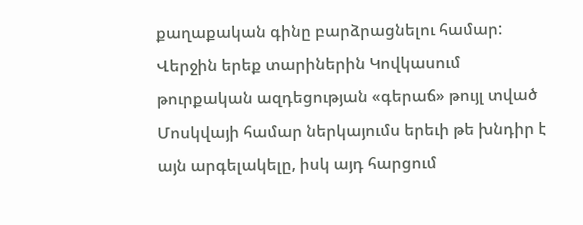քաղաքական գինը բարձրացնելու համար: Վերջին երեք տարիներին Կովկասում թուրքական ազդեցության «գերաճ» թույլ տված Մոսկվայի համար ներկայումս երեւի թե խնդիր է այն արգելակելը, իսկ այդ հարցում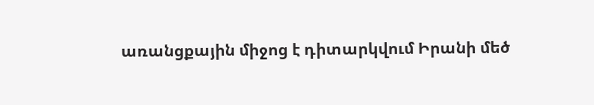առանցքային միջոց է դիտարկվում Իրանի մեծ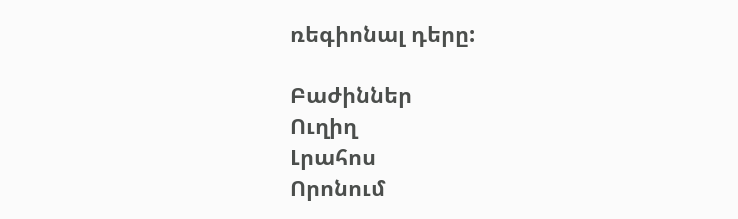ռեգիոնալ դերը:

Բաժիններ
Ուղիղ
Լրահոս
Որոնում